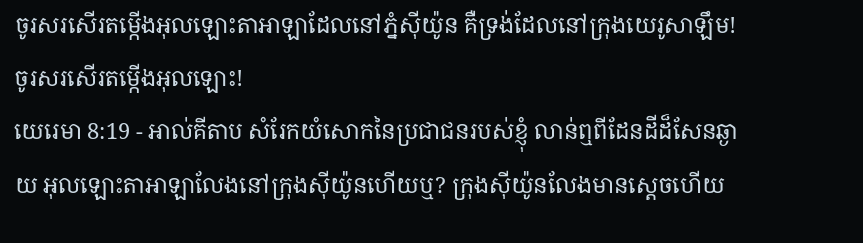ចូរសរសើរតម្កើងអុលឡោះតាអាឡាដែលនៅភ្នំស៊ីយ៉ូន គឺទ្រង់ដែលនៅក្រុងយេរូសាឡឹម! ចូរសរសើរតម្កើងអុលឡោះ!
យេរេមា 8:19 - អាល់គីតាប សំរែកយំសោកនៃប្រជាជនរបស់ខ្ញុំ លាន់ឮពីដែនដីដ៏សែនឆ្ងាយ អុលឡោះតាអាឡាលែងនៅក្រុងស៊ីយ៉ូនហើយឬ? ក្រុងស៊ីយ៉ូនលែងមានស្តេចហើយ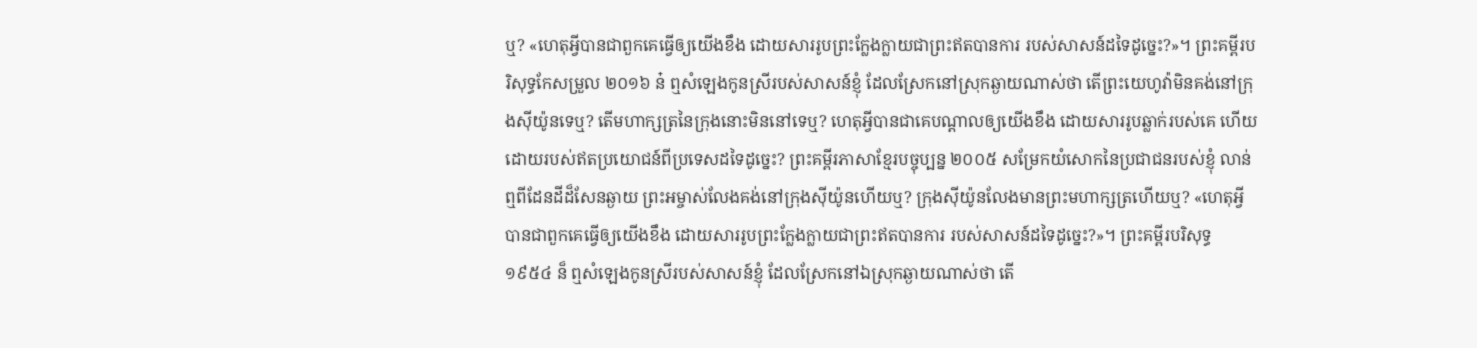ឬ? «ហេតុអ្វីបានជាពួកគេធ្វើឲ្យយើងខឹង ដោយសាររូបព្រះក្លែងក្លាយជាព្រះឥតបានការ របស់សាសន៍ដទៃដូច្នេះ?»។ ព្រះគម្ពីរបរិសុទ្ធកែសម្រួល ២០១៦ ន៎ ឮសំឡេងកូនស្រីរបស់សាសន៍ខ្ញុំ ដែលស្រែកនៅស្រុកឆ្ងាយណាស់ថា តើព្រះយេហូវ៉ាមិនគង់នៅក្រុងស៊ីយ៉ូនទេឬ? តើមហាក្សត្រនៃក្រុងនោះមិននៅទេឬ? ហេតុអ្វីបានជាគេបណ្ដាលឲ្យយើងខឹង ដោយសាររូបឆ្លាក់របស់គេ ហើយដោយរបស់ឥតប្រយោជន៍ពីប្រទេសដទៃដូច្នេះ? ព្រះគម្ពីរភាសាខ្មែរបច្ចុប្បន្ន ២០០៥ សម្រែកយំសោកនៃប្រជាជនរបស់ខ្ញុំ លាន់ឮពីដែនដីដ៏សែនឆ្ងាយ ព្រះអម្ចាស់លែងគង់នៅក្រុងស៊ីយ៉ូនហើយឬ? ក្រុងស៊ីយ៉ូនលែងមានព្រះមហាក្សត្រហើយឬ? «ហេតុអ្វីបានជាពួកគេធ្វើឲ្យយើងខឹង ដោយសាររូបព្រះក្លែងក្លាយជាព្រះឥតបានការ របស់សាសន៍ដទៃដូច្នេះ?»។ ព្រះគម្ពីរបរិសុទ្ធ ១៩៥៤ ន៏ ឮសំឡេងកូនស្រីរបស់សាសន៍ខ្ញុំ ដែលស្រែកនៅឯស្រុកឆ្ងាយណាស់ថា តើ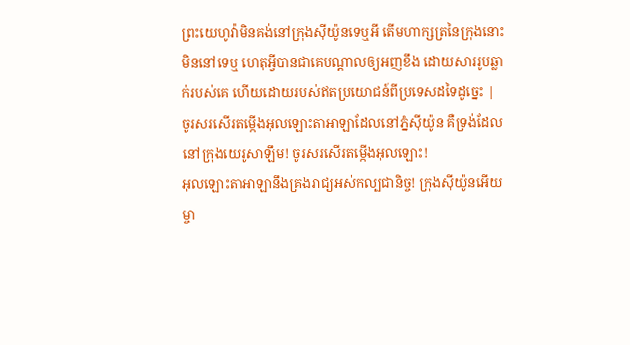ព្រះយេហូវ៉ាមិនគង់នៅក្រុងស៊ីយ៉ូនទេឬអី តើមហាក្សត្រនៃក្រុងនោះមិននៅទេឬ ហេតុអ្វីបានជាគេបណ្តាលឲ្យអញខឹង ដោយសាររូបឆ្លាក់របស់គេ ហើយដោយរបស់ឥតប្រយោជន៍ពីប្រទេសដទៃដូច្នេះ |
ចូរសរសើរតម្កើងអុលឡោះតាអាឡាដែលនៅភ្នំស៊ីយ៉ូន គឺទ្រង់ដែលនៅក្រុងយេរូសាឡឹម! ចូរសរសើរតម្កើងអុលឡោះ!
អុលឡោះតាអាឡានឹងគ្រងរាជ្យអស់កល្បជានិច្ច! ក្រុងស៊ីយ៉ូនអើយ ម្ចា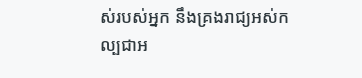ស់របស់អ្នក នឹងគ្រងរាជ្យអស់កល្បជាអ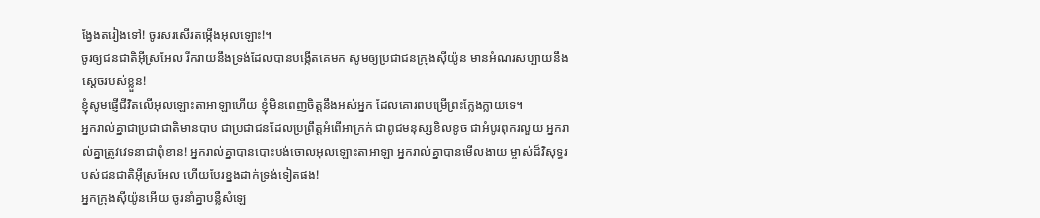ង្វែងតរៀងទៅ! ចូរសរសើរតម្កើងអុលឡោះ!។
ចូរឲ្យជនជាតិអ៊ីស្រអែល រីករាយនឹងទ្រង់ដែលបានបង្កើតគេមក សូមឲ្យប្រជាជនក្រុងស៊ីយ៉ូន មានអំណរសប្បាយនឹងស្តេចរបស់ខ្លួន!
ខ្ញុំសូមផ្ញើជីវិតលើអុលឡោះតាអាឡាហើយ ខ្ញុំមិនពេញចិត្តនឹងអស់អ្នក ដែលគោរពបម្រើព្រះក្លែងក្លាយទេ។
អ្នករាល់គ្នាជាប្រជាជាតិមានបាប ជាប្រជាជនដែលប្រព្រឹត្តអំពើអាក្រក់ ជាពូជមនុស្សខិលខូច ជាអំបូរពុករលួយ អ្នករាល់គ្នាត្រូវវេទនាជាពុំខាន! អ្នករាល់គ្នាបានបោះបង់ចោលអុលឡោះតាអាឡា អ្នករាល់គ្នាបានមើលងាយ ម្ចាស់ដ៏វិសុទ្ធរបស់ជនជាតិអ៊ីស្រអែល ហើយបែរខ្នងដាក់ទ្រង់ទៀតផង!
អ្នកក្រុងស៊ីយ៉ូនអើយ ចូរនាំគ្នាបន្លឺសំឡេ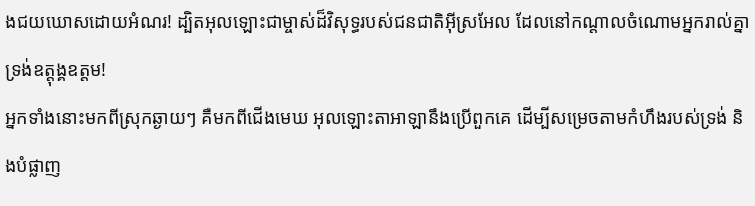ងជយឃោសដោយអំណរ! ដ្បិតអុលឡោះជាម្ចាស់ដ៏វិសុទ្ធរបស់ជនជាតិអ៊ីស្រអែល ដែលនៅកណ្ដាលចំណោមអ្នករាល់គ្នា ទ្រង់ឧត្ដុង្គឧត្ដម!
អ្នកទាំងនោះមកពីស្រុកឆ្ងាយៗ គឺមកពីជើងមេឃ អុលឡោះតាអាឡានឹងប្រើពួកគេ ដើម្បីសម្រេចតាមកំហឹងរបស់ទ្រង់ និងបំផ្លាញ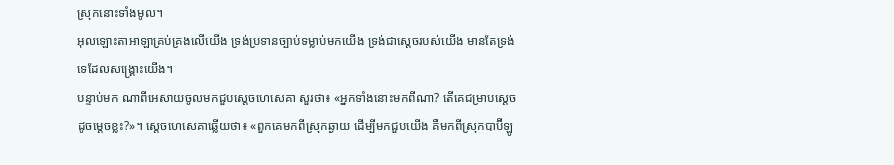ស្រុកនោះទាំងមូល។
អុលឡោះតាអាឡាគ្រប់គ្រងលើយើង ទ្រង់ប្រទានច្បាប់ទម្លាប់មកយើង ទ្រង់ជាស្តេចរបស់យើង មានតែទ្រង់ទេដែលសង្គ្រោះយើង។
បន្ទាប់មក ណាពីអេសាយចូលមកជួបស្តេចហេសេគា សួរថា៖ «អ្នកទាំងនោះមកពីណា? តើគេជម្រាបស្តេចដូចម្ដេចខ្លះ?»។ ស្តេចហេសេគាឆ្លើយថា៖ «ពួកគេមកពីស្រុកឆ្ងាយ ដើម្បីមកជួបយើង គឺមកពីស្រុកបាប៊ីឡូ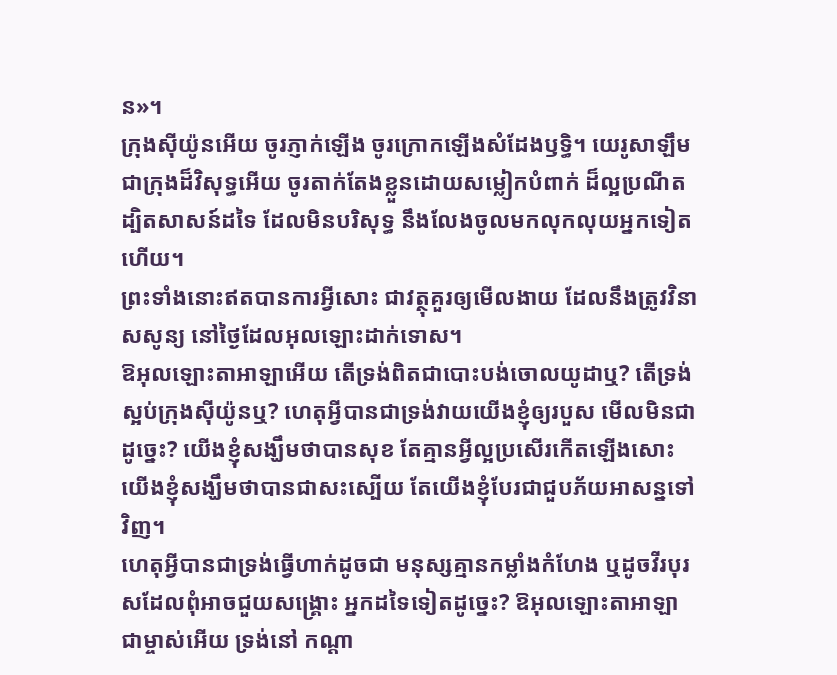ន»។
ក្រុងស៊ីយ៉ូនអើយ ចូរភ្ញាក់ឡើង ចូរក្រោកឡើងសំដែងឫទ្ធិ។ យេរូសាឡឹមជាក្រុងដ៏វិសុទ្ធអើយ ចូរតាក់តែងខ្លួនដោយសម្លៀកបំពាក់ ដ៏ល្អប្រណីត ដ្បិតសាសន៍ដទៃ ដែលមិនបរិសុទ្ធ នឹងលែងចូលមកលុកលុយអ្នកទៀតហើយ។
ព្រះទាំងនោះឥតបានការអ្វីសោះ ជាវត្ថុគួរឲ្យមើលងាយ ដែលនឹងត្រូវវិនាសសូន្យ នៅថ្ងៃដែលអុលឡោះដាក់ទោស។
ឱអុលឡោះតាអាឡាអើយ តើទ្រង់ពិតជាបោះបង់ចោលយូដាឬ? តើទ្រង់ស្អប់ក្រុងស៊ីយ៉ូនឬ? ហេតុអ្វីបានជាទ្រង់វាយយើងខ្ញុំឲ្យរបួស មើលមិនជាដូច្នេះ? យើងខ្ញុំសង្ឃឹមថាបានសុខ តែគ្មានអ្វីល្អប្រសើរកើតឡើងសោះ យើងខ្ញុំសង្ឃឹមថាបានជាសះស្បើយ តែយើងខ្ញុំបែរជាជួបភ័យអាសន្នទៅវិញ។
ហេតុអ្វីបានជាទ្រង់ធ្វើហាក់ដូចជា មនុស្សគ្មានកម្លាំងកំហែង ឬដូចវីរបុរសដែលពុំអាចជួយសង្គ្រោះ អ្នកដទៃទៀតដូច្នេះ? ឱអុលឡោះតាអាឡាជាម្ចាស់អើយ ទ្រង់នៅ កណ្ដា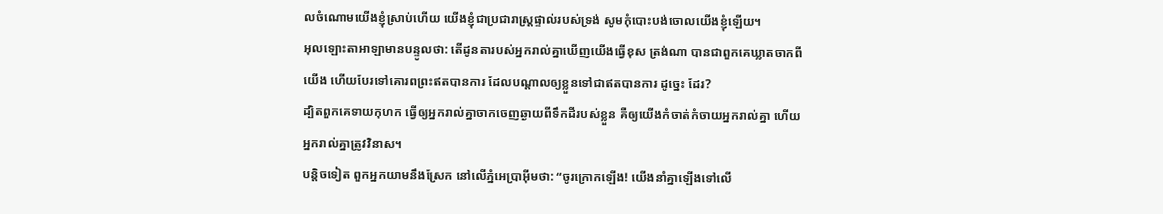លចំណោមយើងខ្ញុំស្រាប់ហើយ យើងខ្ញុំជាប្រជារាស្ត្រផ្ទាល់របស់ទ្រង់ សូមកុំបោះបង់ចោលយើងខ្ញុំឡើយ។
អុលឡោះតាអាឡាមានបន្ទូលថា: តើដូនតារបស់អ្នករាល់គ្នាឃើញយើងធ្វើខុស ត្រង់ណា បានជាពួកគេឃ្លាតចាកពីយើង ហើយបែរទៅគោរពព្រះឥតបានការ ដែលបណ្តាលឲ្យខ្លួនទៅជាឥតបានការ ដូច្នេះ ដែរ?
ដ្បិតពួកគេទាយកុហក ធ្វើឲ្យអ្នករាល់គ្នាចាកចេញឆ្ងាយពីទឹកដីរបស់ខ្លួន គឺឲ្យយើងកំចាត់កំចាយអ្នករាល់គ្នា ហើយអ្នករាល់គ្នាត្រូវវិនាស។
បន្តិចទៀត ពួកអ្នកយាមនឹងស្រែក នៅលើភ្នំអេប្រាអ៊ីមថា: “ចូរក្រោកឡើង! យើងនាំគ្នាឡើងទៅលើ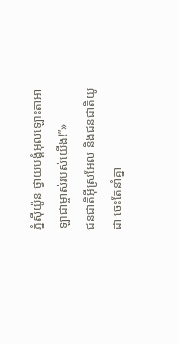ភ្នំស៊ីយ៉ូន ថ្វាយបង្គំអុលឡោះតាអាឡាជាម្ចាស់របស់យើង!”»
ជនជាតិអ៊ីស្រអែល និងជនជាតិយូដា ចេះតែនាំគ្នា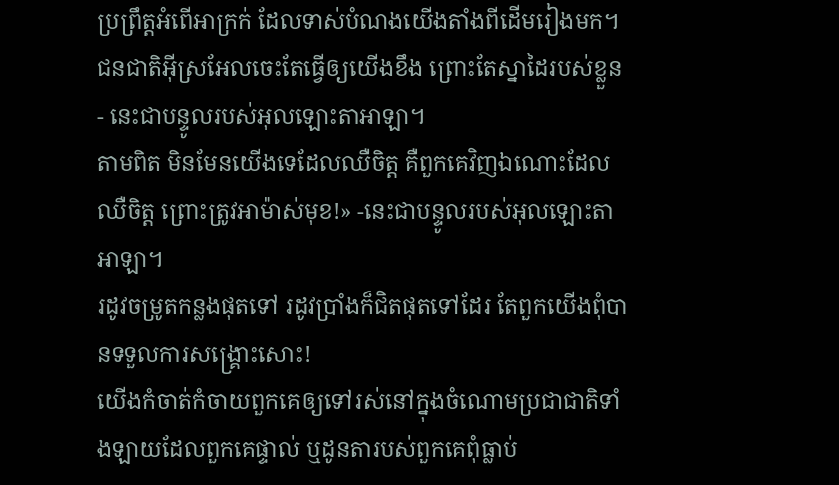ប្រព្រឹត្តអំពើអាក្រក់ ដែលទាស់បំណងយើងតាំងពីដើមរៀងមក។ ជនជាតិអ៊ីស្រអែលចេះតែធ្វើឲ្យយើងខឹង ព្រោះតែស្នាដៃរបស់ខ្លួន - នេះជាបន្ទូលរបស់អុលឡោះតាអាឡា។
តាមពិត មិនមែនយើងទេដែលឈឺចិត្ត គឺពួកគេវិញឯណោះដែលឈឺចិត្ត ព្រោះត្រូវអាម៉ាស់មុខ!» -នេះជាបន្ទូលរបស់អុលឡោះតាអាឡា។
រដូវចម្រូតកន្លងផុតទៅ រដូវប្រាំងក៏ជិតផុតទៅដែរ តែពួកយើងពុំបានទទួលការសង្គ្រោះសោះ!
យើងកំចាត់កំចាយពួកគេឲ្យទៅរស់នៅក្នុងចំណោមប្រជាជាតិទាំងឡាយដែលពួកគេផ្ទាល់ ឬដូនតារបស់ពួកគេពុំធ្លាប់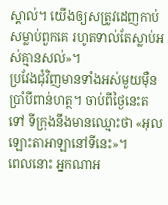ស្គាល់។ យើងឲ្យសត្រូវដេញកាប់សម្លាប់ពួកគេ រហូតទាល់តែស្លាប់អស់គ្មានសល់»។
ប្រវែងជុំវិញមានទាំងអស់មួយម៉ឺនប្រាំបីពាន់ហត្ថ។ ចាប់ពីថ្ងៃនេះតទៅ ទីក្រុងនឹងមានឈ្មោះថា «អុលឡោះតាអាឡានៅទីនេះ»។
ពេលនោះ អ្នកណាអ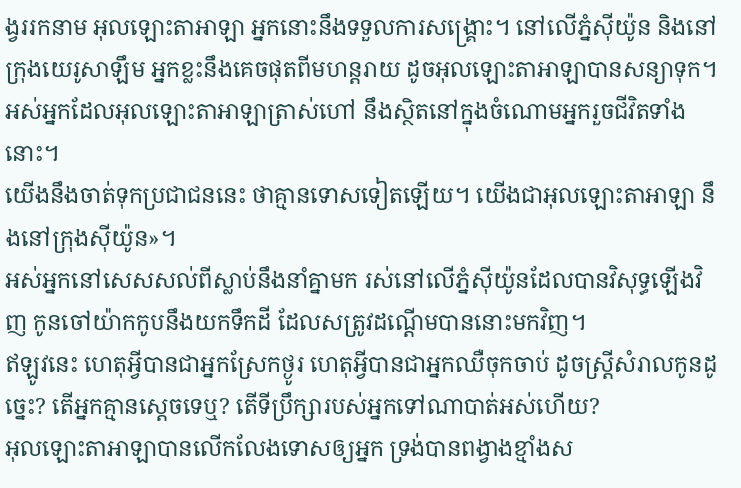ង្វររកនាម អុលឡោះតាអាឡា អ្នកនោះនឹងទទួលការសង្គ្រោះ។ នៅលើភ្នំស៊ីយ៉ូន និងនៅក្រុងយេរូសាឡឹម អ្នកខ្លះនឹងគេចផុតពីមហន្តរាយ ដូចអុលឡោះតាអាឡាបានសន្យាទុក។ អស់អ្នកដែលអុលឡោះតាអាឡាត្រាស់ហៅ នឹងស្ថិតនៅក្នុងចំណោមអ្នករួចជីវិតទាំងនោះ។
យើងនឹងចាត់ទុកប្រជាជននេះ ថាគ្មានទោសទៀតឡើយ។ យើងជាអុលឡោះតាអាឡា នឹងនៅក្រុងស៊ីយ៉ូន»។
អស់អ្នកនៅសេសសល់ពីស្លាប់នឹងនាំគ្នាមក រស់នៅលើភ្នំស៊ីយ៉ូនដែលបានវិសុទ្ធឡើងវិញ កូនចៅយ៉ាកកូបនឹងយកទឹកដី ដែលសត្រូវដណ្ដើមបាននោះមកវិញ។
ឥឡូវនេះ ហេតុអ្វីបានជាអ្នកស្រែកថ្ងូរ ហេតុអ្វីបានជាអ្នកឈឺចុកចាប់ ដូចស្ត្រីសំរាលកូនដូច្នេះ? តើអ្នកគ្មានស្ដេចទេឬ? តើទីប្រឹក្សារបស់អ្នកទៅណាបាត់អស់ហើយ?
អុលឡោះតាអាឡាបានលើកលែងទោសឲ្យអ្នក ទ្រង់បានពង្វាងខ្មាំងស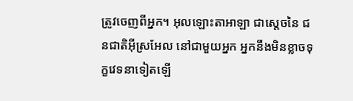ត្រូវចេញពីអ្នក។ អុលឡោះតាអាឡា ជាស្តេចនៃ ជនជាតិអ៊ីស្រអែល នៅជាមួយអ្នក អ្នកនឹងមិនខ្លាចទុក្ខវេទនាទៀតឡើ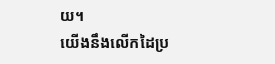យ។
យើងនឹងលើកដៃប្រ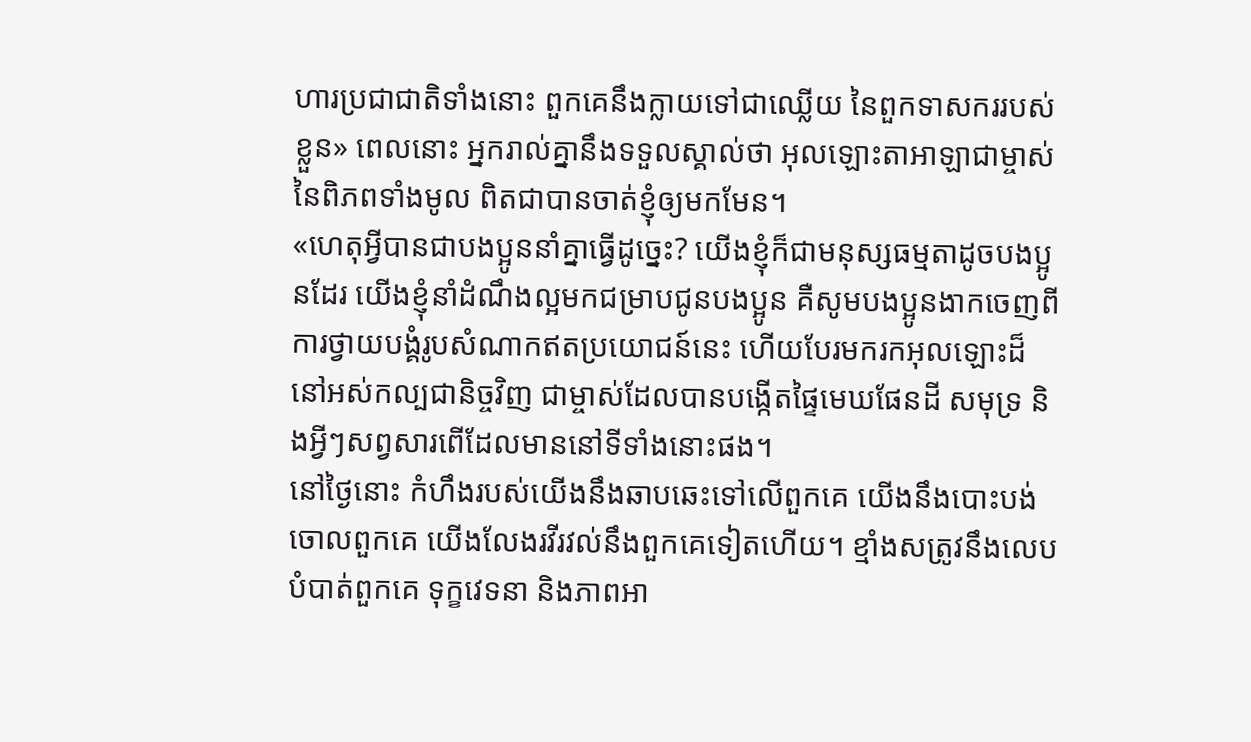ហារប្រជាជាតិទាំងនោះ ពួកគេនឹងក្លាយទៅជាឈ្លើយ នៃពួកទាសកររបស់ខ្លួន» ពេលនោះ អ្នករាល់គ្នានឹងទទួលស្គាល់ថា អុលឡោះតាអាឡាជាម្ចាស់នៃពិភពទាំងមូល ពិតជាបានចាត់ខ្ញុំឲ្យមកមែន។
«ហេតុអ្វីបានជាបងប្អូននាំគ្នាធ្វើដូច្នេះ? យើងខ្ញុំក៏ជាមនុស្សធម្មតាដូចបងប្អូនដែរ យើងខ្ញុំនាំដំណឹងល្អមកជម្រាបជូនបងប្អូន គឺសូមបងប្អូនងាកចេញពីការថ្វាយបង្គំរូបសំណាកឥតប្រយោជន៍នេះ ហើយបែរមករកអុលឡោះដ៏នៅអស់កល្បជានិច្ចវិញ ជាម្ចាស់ដែលបានបង្កើតផ្ទៃមេឃផែនដី សមុទ្រ និងអ្វីៗសព្វសារពើដែលមាននៅទីទាំងនោះផង។
នៅថ្ងៃនោះ កំហឹងរបស់យើងនឹងឆាបឆេះទៅលើពួកគេ យើងនឹងបោះបង់ចោលពួកគេ យើងលែងរវីរវល់នឹងពួកគេទៀតហើយ។ ខ្មាំងសត្រូវនឹងលេបបំបាត់ពួកគេ ទុក្ខវេទនា និងភាពអា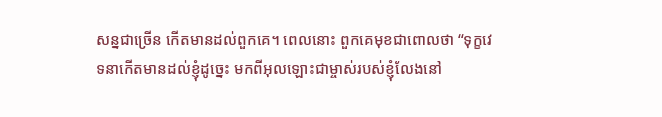សន្នជាច្រើន កើតមានដល់ពួកគេ។ ពេលនោះ ពួកគេមុខជាពោលថា “ទុក្ខវេទនាកើតមានដល់ខ្ញុំដូច្នេះ មកពីអុលឡោះជាម្ចាស់របស់ខ្ញុំលែងនៅ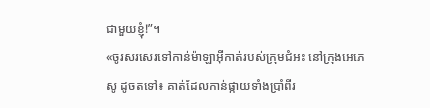ជាមួយខ្ញុំ!”។
«ចូរសរសេរទៅកាន់ម៉ាឡាអ៊ីកាត់របស់ក្រុមជំអះ នៅក្រុងអេភេសូ ដូចតទៅ៖ គាត់ដែលកាន់ផ្កាយទាំងប្រាំពីរ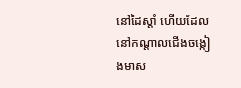នៅដៃស្ដាំ ហើយដែលនៅកណ្ដាលជើងចង្កៀងមាស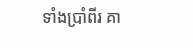ទាំងប្រាំពីរ គា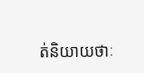ត់និយាយថាៈ